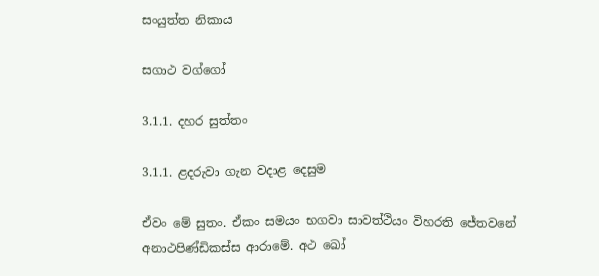සංයුත්ත නිකාය

සගාථ වග්ගෝ

3.1.1. දහර සුත්තං

3.1.1. ළදරුවා ගැන වදාළ දෙසුම

ඒවං මේ සුතං. ඒකං සමයං භගවා සාවත්‌ථියං විහරති ජේතවනේ අනාථපිණ්‌ඩිකස්‌ස ආරාමේ. අථ ඛෝ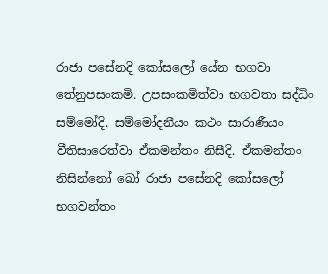රාජා පසේනදි කෝසලෝ යේන භගවා තේනුපසංකමි. උපසංකමිත්‌වා භගවතා සද්‌ධිං සම්‌මෝදි. සම්‌මෝදනීයං කථං සාරාණීයං වීතිසාරෙත්‌වා ඒකමන්තං නිසීදි. ඒකමන්තං නිසින්නෝ ඛෝ රාජා පසේනදි කෝසලෝ භගවන්‌තං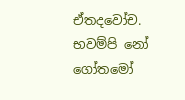ඒතදවෝච. භවම්‌පි නෝ ගෝතමෝ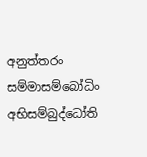අනුත්‌තරං සම්‌මාසම්‌බෝධිං අභිසම්‌බුද්‌ධෝති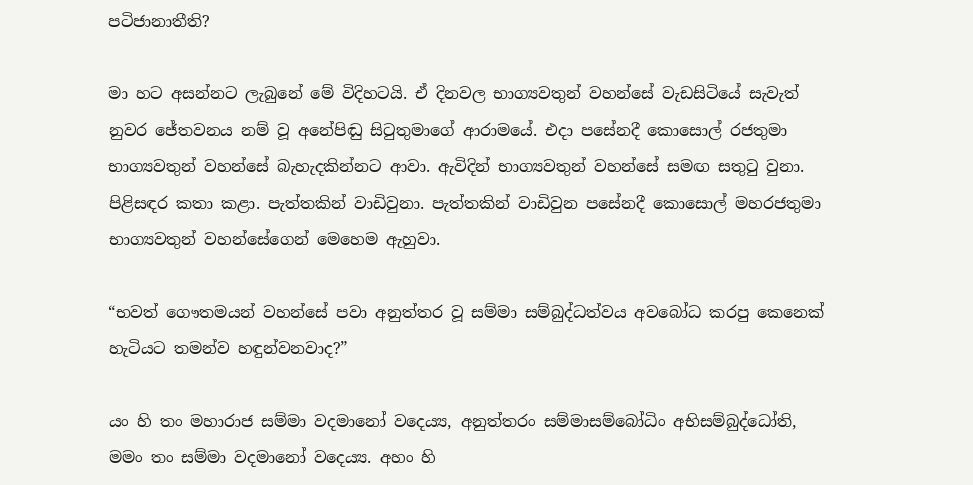පටිජානාතීති?

මා හට අසන්නට ලැබුනේ මේ විදිහටයි. ඒ දිනවල භාග්‍යවතුන් වහන්සේ වැඩසිටියේ සැවැත් නුවර ජේතවනය නම් වූ අනේපිඬු සිටුතුමාගේ ආරාමයේ. එදා පසේනදී කොසොල් රජතුමා භාග්‍යවතුන් වහන්සේ බැහැදකින්නට ආවා. ඇවිදින් භාග්‍යවතුන් වහන්සේ සමඟ සතුටු වුනා. පිළිසඳර කතා කළා. පැත්තකින් වාඩිවුනා. පැත්තකින් වාඩිවුන පසේනදී කොසොල් මහරජතුමා භාග්‍යවතුන් වහන්සේගෙන් මෙහෙම ඇහුවා.

“භවත් ගෞතමයන් වහන්සේ පවා අනුත්තර වූ සම්මා සම්බුද්ධත්වය අවබෝධ කරපු කෙනෙක් හැටියට තමන්ව හඳුන්වනවාද?”

යං හි තං මහාරාජ සම්‌මා වදමානෝ වදෙය්‍ය, අනුත්‌තරං සම්‌මාසම්‌බෝධිං අභිසම්‌බුද්‌ධෝති, මමං තං සම්‌මා වදමානෝ වදෙය්‍ය. අහං හි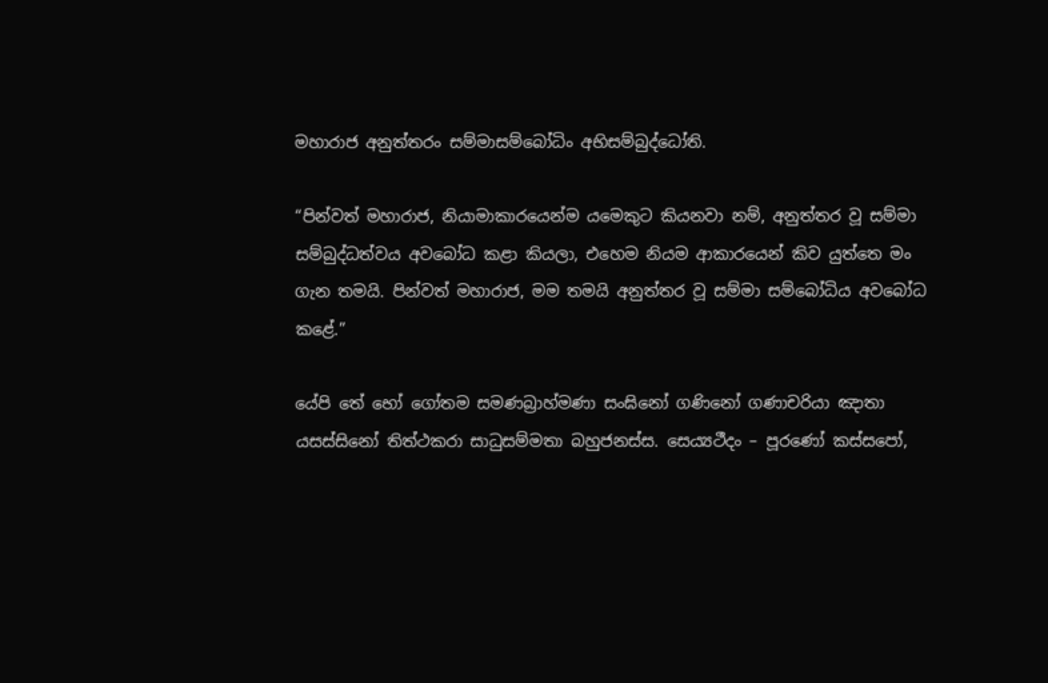මහාරාජ අනුත්‌තරං සම්‌මාසම්‌බෝධිං අභිසම්‌බුද්‌ධෝති.

“පින්වත් මහාරාජ, නියාමාකාරයෙන්ම යමෙකුට කියනවා නම්, අනුත්තර වූ සම්මා සම්බුද්ධත්වය අවබෝධ කළා කියලා, එහෙම නියම ආකාරයෙන් කිව යුත්තෙ මං ගැන තමයි. පින්වත් මහාරාජ, මම තමයි අනුත්තර වූ සම්මා සම්බෝධිය අවබෝධ කළේ.”

යේපි තේ භෝ ගෝතම සමණබ්‍රාහ්‌මණා සං‌ඝිනෝ ගණිනෝ ගණාචරියා ඤාතා යසස්‌සිනෝ තිත්‌ථකරා සාධුසම්‌මතා බහුජනස්‌ස. සෙය්‍යථීදං – පූරණෝ කස්‌සපෝ,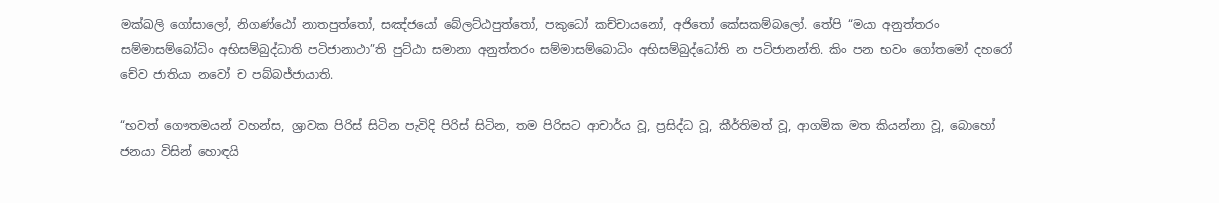මක්‌ඛලි ගෝසාලෝ, නිගණ්‌ඨෝ නාතපුත්‌තෝ, සඤ්‌ජයෝ බේලට්‌ඨපුත්‌තෝ, පකුධෝ කච්‌චායනෝ, අජිතෝ කේසකම්‌බලෝ. තේපි “මයා අනුත්‌තරං සම්‌මාසම්‌බෝධිං අභිසම්‌බුද්‌ධාති පටිජානාථා”ති පුට්‌ඨා සමානා අනුත්‌තරං සම්‌මාසම්‌බොධිං අභිසම්‌බුද්‌ධෝති න පටිජානන්‌ති. කිං පන භවං ගෝතමෝ දහරෝ චේව ජාතියා නවෝ ච පබ්‌බජ්‌ජායාති.

“භවත් ගෞතමයන් වහන්ස, ශ්‍රාවක පිරිස් සිටින පැවිදි පිරිස් සිටින, තම පිරිසට ආචාර්ය වූ, ප්‍රසිද්ධ වූ, කීර්තිමත් වූ, ආගමික මත කියන්නා වූ, බොහෝ ජනයා විසින් හොඳයි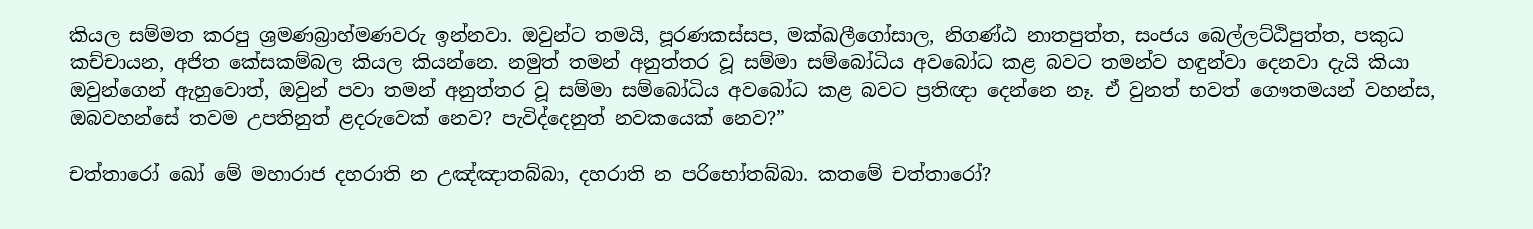කියල සම්මත කරපු ශ්‍රමණබ්‍රාහ්මණවරු ඉන්නවා. ඔවුන්ට තමයි, පූරණකස්සප, මක්ඛලීගෝසාල, නිගණ්ඨ නාතපුත්ත, සංජය බෙල්ලට්ඨිපුත්ත, පකුධ කච්චායන, අජිත කේසකම්බල කියල කියන්නෙ. නමුත් තමන් අනුත්තර වූ සම්මා සම්බෝධිය අවබෝධ කළ බවට තමන්ව හඳුන්වා දෙනවා දැයි කියා ඔවුන්ගෙන් ඇහුවොත්, ඔවුන් පවා තමන් අනුත්තර වූ සම්මා සම්බෝධිය අවබෝධ කළ බවට ප්‍රතිඥා දෙන්නෙ නෑ. ඒ වුනත් භවත් ගෞතමයන් වහන්ස, ඔබවහන්සේ තවම උපතිනුත් ළදරුවෙක් නෙව? පැවිද්දෙනුත් නවකයෙක් නෙව?”

චත්‌තාරෝ ඛෝ මේ මහාරාජ දහරාති න උඤ්‌ඤාතබ්‌බා, දහරාති න පරිභෝතබ්‌බා. කතමේ චත්‌තාරෝ?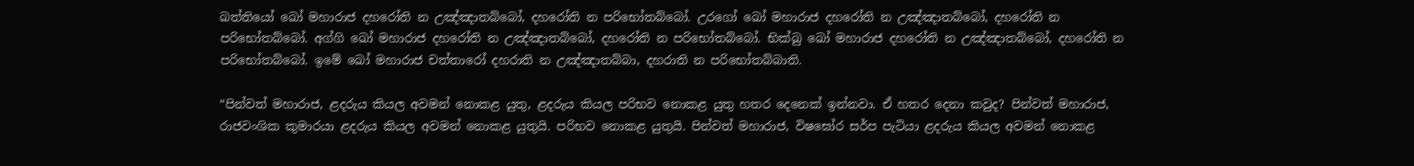ඛත්‌තියෝ ඛෝ මහාරාජ දහරෝති න උඤ්‌ඤාතබ්‌බෝ, දහරෝති න පරිභෝතබ්‌බෝ. උරගෝ ඛෝ මහාරාජ දහරෝති න උඤ්‌ඤාතබ්‌බෝ, දහරෝති න පරිභෝතබ්‌බෝ. අග්‌ගි ඛෝ මහාරාජ දහරෝති න උඤ්‌ඤාතබ්‌බෝ, දහරෝති න පරිභෝතබ්‌බෝ. භික්‌ඛු ඛෝ මහාරාජ දහරෝති න උඤ්‌ඤාතබ්‌බෝ, දහරෝති න පරිභෝතබ්‌බෝ. ඉමේ ඛෝ මහාරාජ චත්‌තාරෝ දහරාති න උඤ්‌ඤාතබ්‌බා, දහරාති න පරිභෝතබ්‌බාති.

“පින්වත් මහාරාජ, ළදරුය කියල අවමන් නොකළ යුතු, ළදරුය කියල පරිභව නොකළ යුතු හතර දෙනෙක් ඉන්නවා. ඒ හතර දෙනා කවුද? පින්වත් මහාරාජ, රාජවංශික කුමාරයා ළදරුය කියල අවමන් නොකළ යුතුයි. පරිභව නොකළ යුතුයි. පින්වත් මහාරාජ, විෂඝෝර සර්ප පැටියා ළදරුය කියල අවමන් නොකළ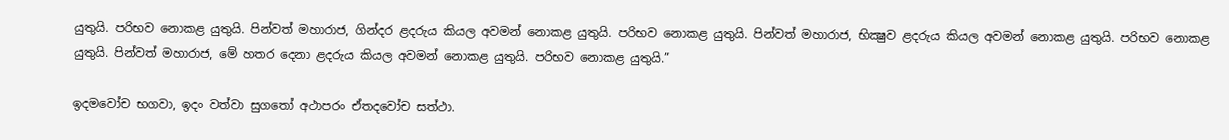යුතුයි. පරිභව නොකළ යුතුයි. පින්වත් මහාරාජ, ගින්දර ළදරුය කියල අවමන් නොකළ යුතුයි. පරිභව නොකළ යුතුයි. පින්වත් මහාරාජ, භික්‍ෂුව ළදරුය කියල අවමන් නොකළ යුතුයි. පරිභව නොකළ යුතුයි. පින්වත් මහාරාජ, මේ හතර දෙනා ළදරුය කියල අවමන් නොකළ යුතුයි. පරිභව නොකළ යුතුයි.”

ඉදමවෝච භගවා, ඉදං වත්‌වා සුගතෝ අථාපරං ඒතදවෝච සත්‌ථා.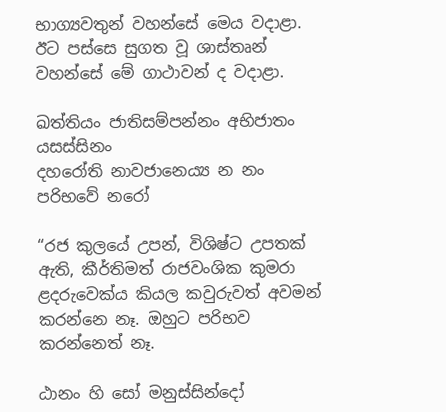භාග්‍යවතුන් වහන්සේ මෙය වදාළා. ඊට පස්සෙ සුගත වූ ශාස්තෘන් වහන්සේ මේ ගාථාවන් ද වදාළා.

ඛත්‌තියං ජාතිසම්‌පන්‌නං අභිජාතං යසස්‌සිනං
දහරෝති නාවජානෙය්‍ය න නං පරිභවේ නරෝ

“රජ කුලයේ උපන්, විශිෂ්ට උපතක් ඇති, කීර්තිමත් රාජවංශික කුමරා ළදරුවෙක්ය කියල කවුරුවත් අවමන් කරන්නෙ නෑ. ඔහුට පරිභව කරන්නෙත් නෑ.

ඨානං හි සෝ මනුස්සින්දෝ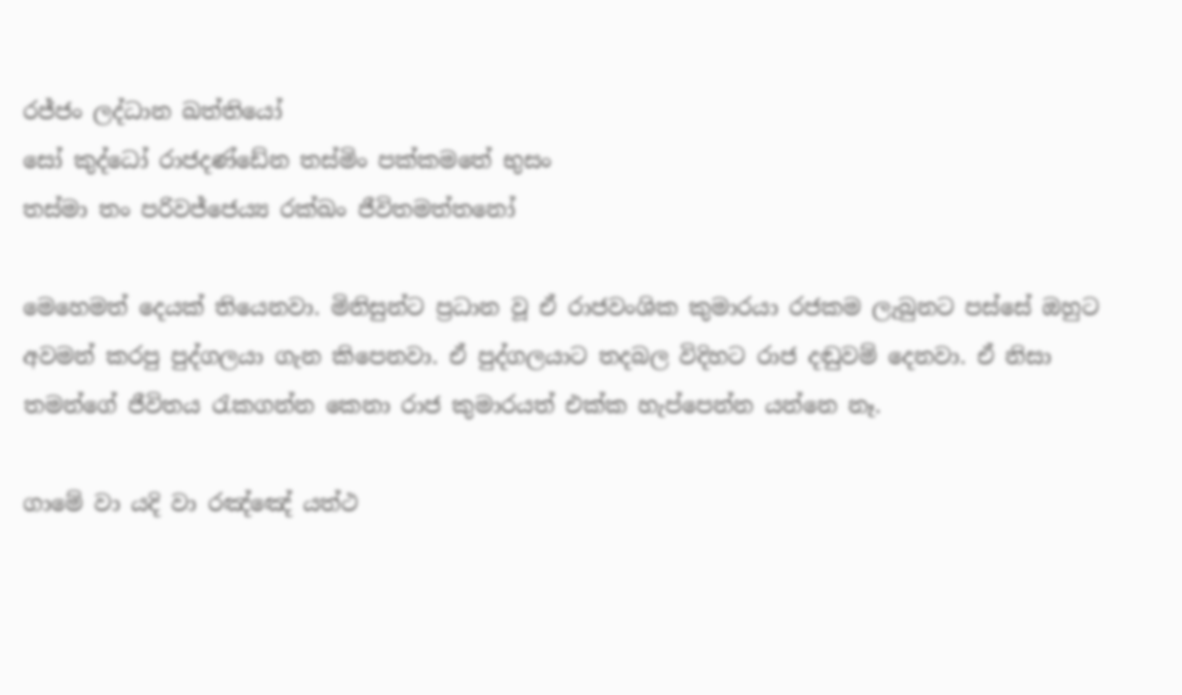රජ්‌ජං ලද්‌ධාන ඛත්‌තියෝ
සෝ කුද්‌ධෝ රාජදණ්‌ඩේන තස්‌මිං පක්‌කමතේ භුසං
තස්‌මා තං පරිවජ්‌ජෙය්‍ය රක්‌ඛං ජීවිතමත්‌තනෝ

මෙහෙමත් දෙයක් තියෙනවා. මිනිසුන්ට ප්‍රධාන වූ ඒ රාජවංශික කුමාරයා රජකම ලැබුනට පස්සේ ඔහුට අවමන් කරපු පුද්ගලයා ගැන කිපෙනවා. ඒ පුද්ගලයාට තදබල විදිහට රාජ දඬුවම් දෙනවා. ඒ නිසා තමන්ගේ ජීවිතය රැකගන්න කෙනා රාජ කුමාරයත් එක්ක හැප්පෙන්න යන්නෙ නෑ.

ගාමේ වා යදි වා රඤ්‌ඤේ යත්‌ථ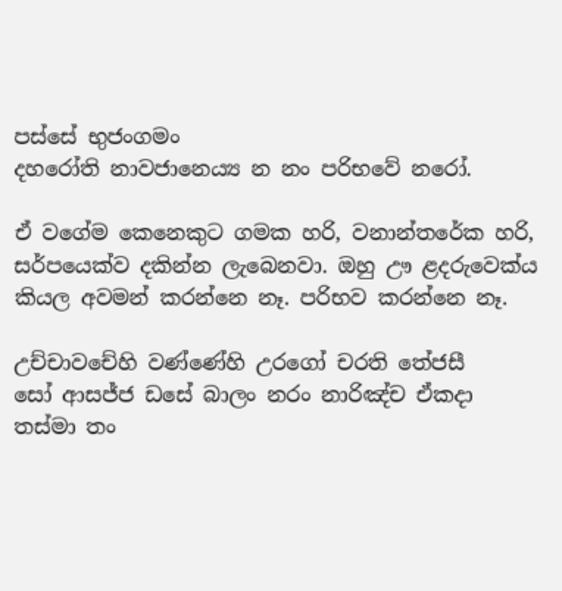පස්‌සේ භුජං‌ගමං
දහරෝති නාවජානෙය්‍ය න නං පරිභවේ නරෝ.

ඒ වගේම කෙනෙකුට ගමක හරි, වනාන්තරේක හරි, සර්පයෙක්ව දකින්න ලැබෙනවා. ඔහු ඌ ළදරුවෙක්ය කියල අවමන් කරන්නෙ නෑ. පරිභව කරන්නෙ නෑ.

උච්‌චාවචේහි වණ්‌ණේහි උරගෝ චරති තේජසී
සෝ ආසජ්‌ජ ඩසේ බාලං නරං නාරිඤ්‌ච ඒකදා
තස්‌මා තං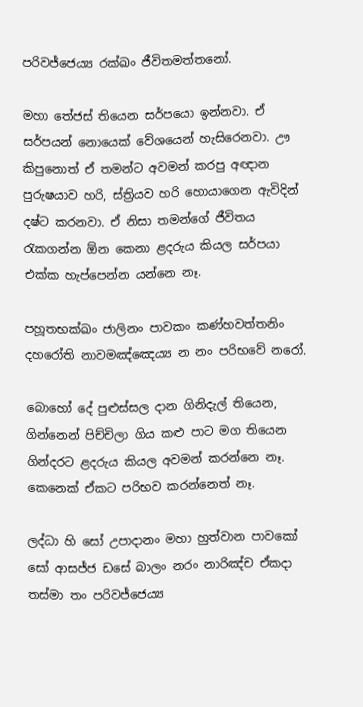පරිවජ්‌ජෙය්‍ය රක්‌ඛං ජීවිතමත්‌තනෝ.

මහා තේජස් තියෙන සර්පයො ඉන්නවා. ඒ සර්පයන් නොයෙක් වේශයෙන් හැසිරෙනවා. ඌ කිපුනොත් ඒ තමන්ට අවමන් කරපු අඥාන පුරුෂයාව හරි, ස්ත්‍රියව හරි හොයාගෙන ඇවිදින් දෂ්ට කරනවා. ඒ නිසා තමන්ගේ ජීවිතය රැකගන්න ඕන කෙනා ළදරුය කියල සර්පයා එක්ක හැප්පෙන්න යන්නෙ නෑ.

පහූතභක්‌ඛං ජාලිනං පාවකං කණ්‌හවත්‌තනිං
දහරෝති නාවමඤ්ඤෙය්‍ය න නං පරිභවේ නරෝ.

බොහෝ දේ පුළුස්සල දාන ගිනිදැල් තියෙන, ගින්නෙන් පිච්චිලා ගිය කළු පාට මග තියෙන ගින්දරට ළදරුය කියල අවමන් කරන්නෙ නෑ. කෙනෙක් ඒකට පරිභව කරන්නෙත් නෑ.

ලද්‌ධා හි සෝ උපාදානං මහා හුත්‌වාන පාවකෝ
සෝ ආසජ්‌ජ ඩසේ බාලං නරං නාරිඤ්‌ච ඒකදා
තස්‌මා තං පරිවජ්‌ජෙය්‍ය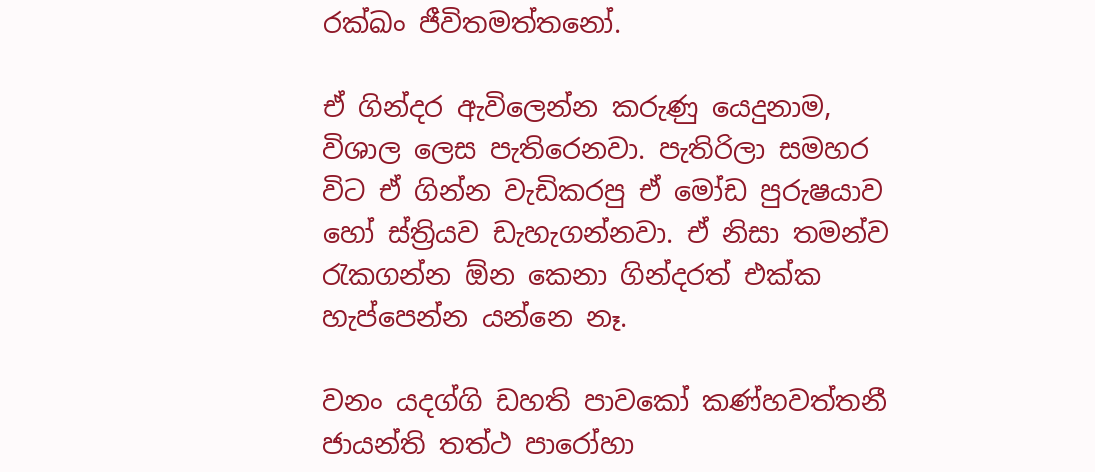රක්‌ඛං ජීවිතමත්‌තනෝ.

ඒ ගින්දර ඇවිලෙන්න කරුණු යෙදුනාම, විශාල ලෙස පැතිරෙනවා. පැතිරිලා සමහර විට ඒ ගින්න වැඩිකරපු ඒ මෝඩ පුරුෂයාව හෝ ස්ත්‍රියව ඩැහැගන්නවා. ඒ නිසා තමන්ව රැකගන්න ඕන කෙනා ගින්දරත් එක්ක හැප්පෙන්න යන්නෙ නෑ.

වනං යදග්‌ගි ඩහති පාවකෝ කණ්‌හවත්‌තනී
ජායන්‌ති තත්‌ථ පාරෝහා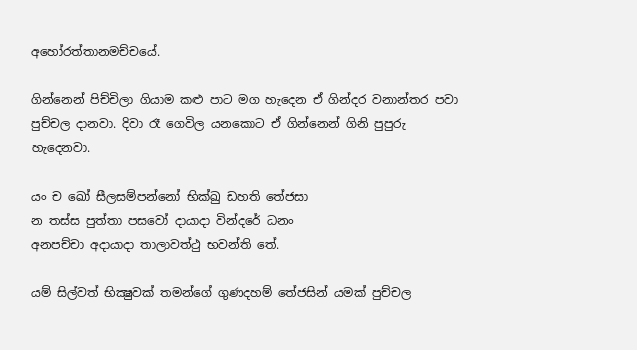අහෝරත්‌තානමච්‌චයේ.

ගින්නෙන් පිච්චිලා ගියාම කළු පාට මග හැදෙන ඒ ගින්දර වනාන්තර පවා පුච්චල දානවා. දිවා රෑ ගෙවිල යනකොට ඒ ගින්නෙන් ගිනි පුපුරු හැදෙනවා.

යං ච ඛෝ සීලසම්‌පන්‌නෝ භික්‌ඛු ඩහති තේජසා
න තස්‌ස පුත්‌තා පසවෝ දායාදා වින්‌දරේ ධනං
අනපච්‌චා අදායාදා තාලාවත්‌ථු භවන්‌ති තේ.

යම් සිල්වත් භික්‍ෂුවක් තමන්ගේ ගුණදහම් තේජසින් යමක් පුච්චල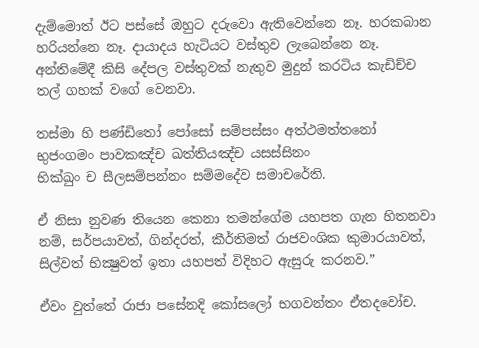දැම්මොත් ඊට පස්සේ ඔහුට දරුවො ඇතිවෙන්නෙ නෑ. හරකබාන හරියන්නෙ නෑ. දායාදය හැටියට වස්තුව ලැබෙන්නෙ නෑ. අන්තිමේදී කිසි දේපල වස්තුවක් නැතුව මුදුන් කරටිය කැඩිච්ච තල් ගහක් වගේ වෙනවා.

තස්‌මා හි පණ්‌ඩිතෝ පෝසෝ සම්‌පස්‌සං අත්‌ථමත්‌තනෝ
භුජං‌ගමං පාවකඤ්‌ච ඛත්‌තියඤ්‌ච යසස්‌සිනං
භික්‌ඛුං ච සීලසම්‌පන්‌නං සම්‌මදේව සමාචරේති.

ඒ නිසා නුවණ තියෙන කෙනා තමන්ගේම යහපත ගැන හිතනවා නම්, සර්පයාවත්, ගින්දරත්, කීර්තිමත් රාජවංශික කුමාරයාවත්, සිල්වත් භික්‍ෂුවත් ඉතා යහපත් විදිහට ඇසුරු කරනව.”

ඒවං වුත්තේ රාජා පසේනදි කෝසලෝ භගවන්‌තං ඒතදවෝච.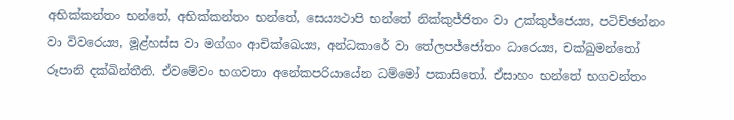අභික්‌කන්‌තං භන්තේ, අභික්‌කන්‌තං භන්තේ, සෙය්‍යථාපි භන්තේ නික්‌කුජ්‌ජිතං වා උක්‌කුජ්‌ජෙය්‍ය, පටිච්‌ඡන්‌නං වා විවරෙය්‍ය, මූළ්‌හස්‌ස වා මග්‌ගං ආචික්ඛෙය්‍ය, අන්‌ධකාරේ වා තේලපජ්‌ජෝතං ධාරෙය්‍ය, චක්‌ඛුමන්‌තෝ රූපානි දක්‌ඛින්‌තීති. ඒවමේවං භගවතා අනේකපරියායේන ධම්‌මෝ පකාසිතෝ. ඒසාහං භන්තේ භගවන්‌තං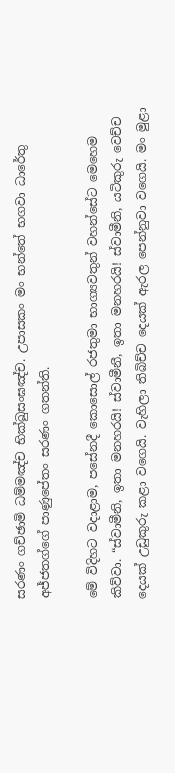සරණං ගච්‌ඡාමි ධම්‌මඤ්‌ච භික්‌ඛුසංඝඤ්‌ච. උපාසකං මං භන්තේ භගවා ධාරේතු අජ්‌ජතග්‌ගේ පාණුපේතං සරණං ගතන්‌ති.

මේ විදිහට වදාළාම, පසේනදී කොසොල් රජතුමා භාග්‍යවතුන් වහන්සේට මෙහෙම කිව්වා. “ස්වාමීනි, ඉතා මනහරයි! ස්වාමීනී, ඉතා මනහරයි! ස්වාමීනි, යටිකුරු වෙච්ච දෙයක් උඩුකුරු කළා වගෙයි. වැහිලා තිබිච්ච දෙයක් ඇරල පෙන්නුවා වගෙයි. මං මුළා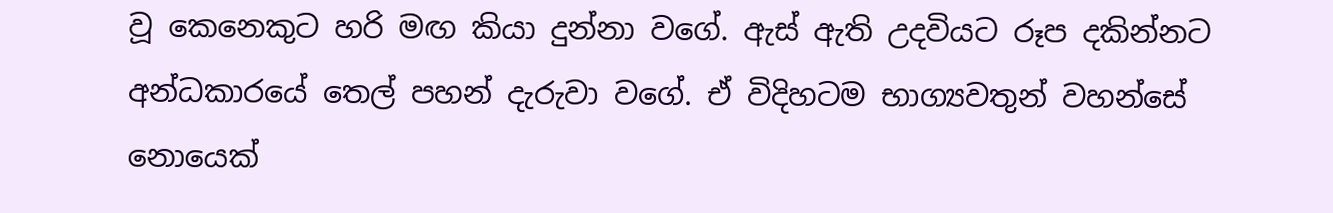වූ කෙනෙකුට හරි මඟ කියා දුන්නා වගේ. ඇස් ඇති උදවියට රූප දකින්නට අන්ධකාරයේ තෙල් පහන් දැරුවා වගේ. ඒ විදිහටම භාග්‍යවතුන් වහන්සේ නොයෙක්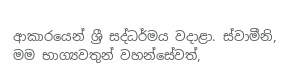ආකාරයෙන් ශ්‍රී සද්ධර්මය වදාළා. ස්වාමීනි, මම භාග්‍යවතුන් වහන්සේවත්,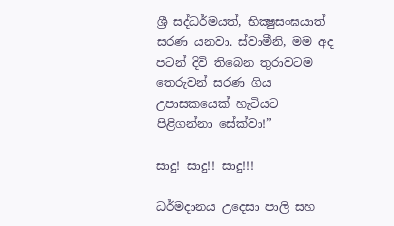ශ්‍රී සද්ධර්මයත්, භික්‍ෂුසංඝයාත් සරණ යනවා. ස්වාමීනි, මම අද පටන් දිවි තිබෙන තුරාවටම තෙරුවන් සරණ ගිය උපාසකයෙක් හැටියට පිළිගන්නා සේක්වා!”

සාදු! සාදු!! සාදු!!!

ධර්මදානය උදෙසා පාලි සහ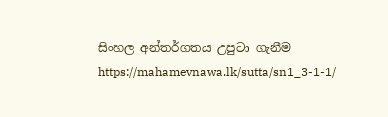සිංහල අන්තර්ගතය උපුටා ගැනීම https://mahamevnawa.lk/sutta/sn1_3-1-1/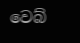වෙබ්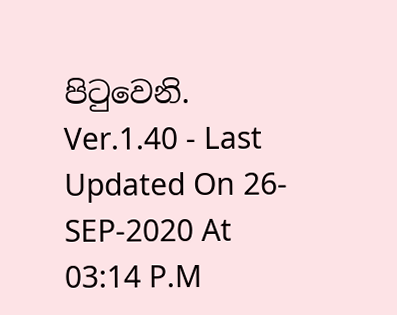පිටුවෙනි.
Ver.1.40 - Last Updated On 26-SEP-2020 At 03:14 P.M